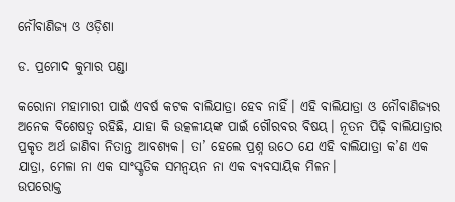ନୌବାଣିଜ୍ୟ ଓ ଓଡ଼ିଶା

ଡ. ପ୍ରମୋଦ କୁମାର ପଣ୍ଡା

କରୋନା ମହାମାରୀ ପାଇଁ ଏବର୍ଷ କଟକ ବାଲିଯାତ୍ରା ହେବ ନାହିଁ। ଏହି ବାଲିଯାତ୍ରା ଓ ନୌବାଣିଜ୍ୟର ଅନେକ ବିଶେଷତ୍ୱ ରହିଛି, ଯାହା କି ଉତ୍କଳୀୟଙ୍କ ପାଇଁ ଗୌରବର ବିଷୟ। ନୂତନ ପିଢ଼ି ବାଲିଯାତ୍ରାର ପ୍ରକୃତ ଅର୍ଥ ଜାଣିବା ନିତାନ୍ତ ଆବଶ୍ୟକ। ତା’ ହେଲେ ପ୍ରଶ୍ନ ଉଠେ ଯେ ଏହି ବାଲିଯାତ୍ରା କ’ଣ ଏକ ଯାତ୍ରା, ମେଳା ନା ଏକ ସାଂସ୍କୃତିକ ସମନ୍ବୟନ ନା ଏକ ବ୍ୟବସାୟିକ ମିଳନ।
ଉପରୋକ୍ତ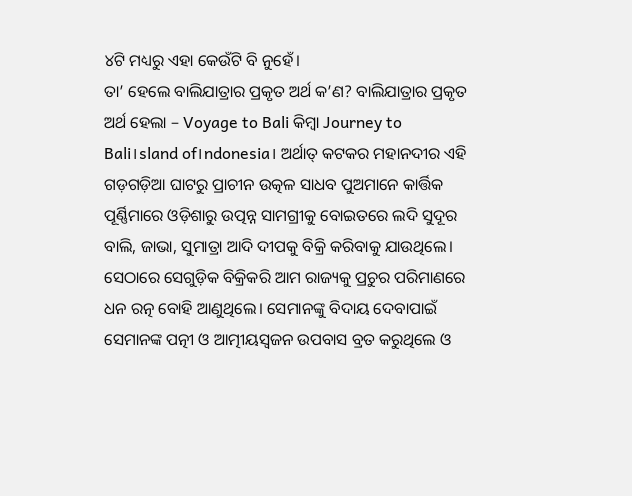୪ଟି ମଧ୍ୟରୁ ଏହା କେଉଁଟି ବି ନୁହେଁ।
ତା’ ହେଲେ ବାଲିଯାତ୍ରାର ପ୍ରକୃତ ଅର୍ଥ କ’ଣ? ବାଲିଯାତ୍ରାର ପ୍ରକୃତ ଅର୍ଥ ହେଲା – Voyage to Bali କିମ୍ବା Journey to Bali।sland of।ndonesia। ଅର୍ଥାତ୍‌ କଟକର ମହାନଦୀର ଏହି ଗଡ଼ଗଡ଼ିଆ ଘାଟରୁ ପ୍ରାଚୀନ ଉତ୍କଳ ସାଧବ ପୁଅମାନେ କାର୍ତ୍ତିକ ପୂର୍ଣ୍ଣିମାରେ ଓଡ଼ିଶାରୁ ଉତ୍ପନ୍ନ ସାମଗ୍ରୀକୁ ବୋଇତରେ ଲଦି ସୁଦୂର ବାଲି, ଜାଭା, ସୁମାତ୍ରା ଆଦି ଦୀପକୁ ବିକ୍ରି କରିବାକୁ ଯାଉଥିଲେ। ସେଠାରେ ସେଗୁଡ଼ିକ ବିକ୍ରିକରି ଆମ ରାଜ୍ୟକୁ ପ୍ରଚୁର ପରିମାଣରେ ଧନ ରତ୍ନ ବୋହି ଆଣୁଥିଲେ। ସେମାନଙ୍କୁ ବିଦାୟ ଦେବାପାଇଁ ସେମାନଙ୍କ ପତ୍ନୀ ଓ ଆତ୍ମୀୟସ୍ବଜନ ଉପବାସ ବ୍ରତ କରୁଥିଲେ ଓ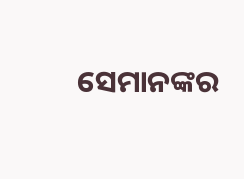ସେମାନଙ୍କର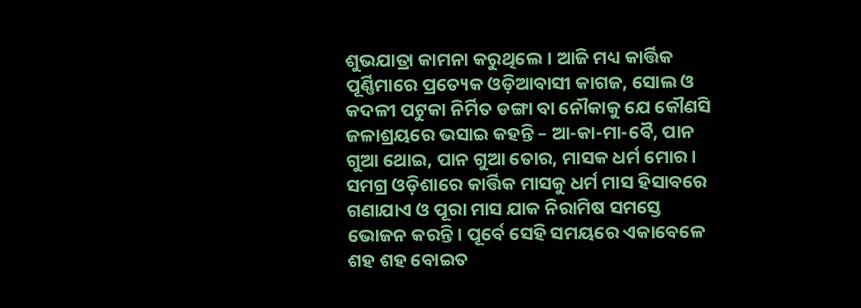ଶୁଭଯାତ୍ରା କାମନା କରୁଥିଲେ। ଆଜି ମଧ୍ୟ କାର୍ତ୍ତିକ ପୂର୍ଣ୍ଣିମାରେ ପ୍ରତ୍ୟେକ ଓଡ଼ିଆବାସୀ କାଗଜ, ସୋଲ ଓ କଦଳୀ ପଟୁକା ନିର୍ମିତ ଡଙ୍ଗା ବା ନୌକାକୁ ଯେ କୌଣସି ଜଳାଶ୍ରୟରେ ଭସାଇ କହନ୍ତି – ଆ-କା-ମା-ବୈ, ପାନ ଗୁଆ ଥୋଇ, ପାନ ଗୁଆ ତୋର, ମାସକ ଧର୍ମ ମୋର।
ସମଗ୍ର ଓଡ଼ିଶାରେ କାର୍ତ୍ତିକ ମାସକୁ ଧର୍ମ ମାସ ହିସାବରେ ଗଣାଯାଏ ଓ ପୂରା ମାସ ଯାକ ନିରାମିଷ ସମସ୍ତେ ଭୋଜନ କରନ୍ତି। ପୂର୍ବେ ସେହି ସମୟରେ ଏକାବେଳେ ଶହ ଶହ ବୋଇତ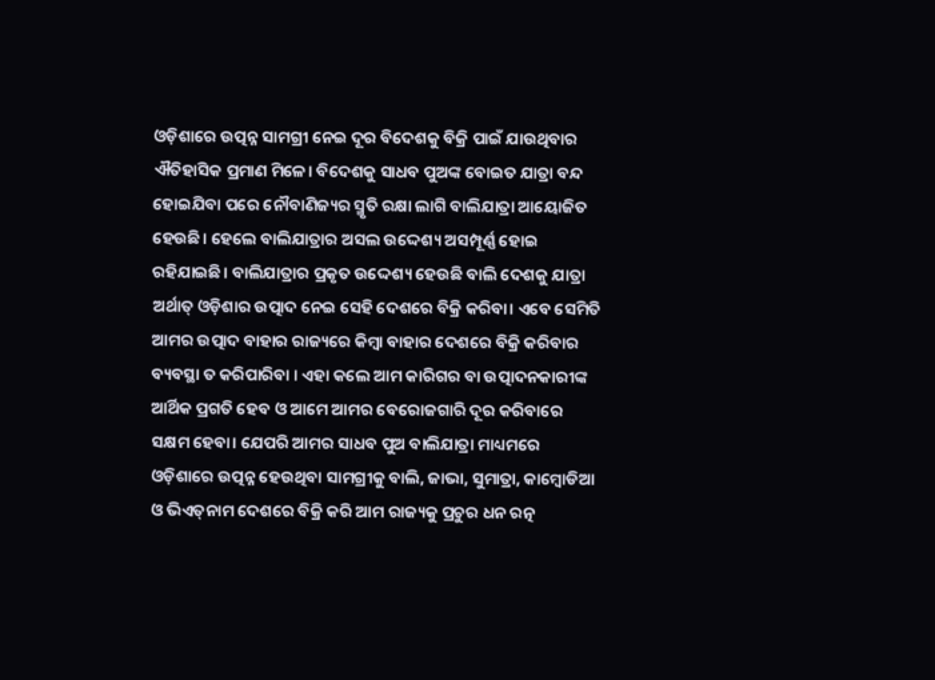ଓଡ଼ିଶାରେ ଉତ୍ପନ୍ନ ସାମଗ୍ରୀ ନେଇ ଦୂର ବିଦେଶକୁ ବିକ୍ରି ପାଇଁ ଯାଉଥିବାର ଐତିହାସିକ ପ୍ରମାଣ ମିଳେ। ବିଦେଶକୁ ସାଧବ ପୁଅଙ୍କ ବୋଇତ ଯାତ୍ରା ବନ୍ଦ ହୋଇଯିବା ପରେ ନୌବାଣିଜ୍ୟର ସ୍ମୃତି ରକ୍ଷା ଲାଗି ବାଲିଯାତ୍ରା ଆୟୋଜିତ ହେଉଛି। ହେଲେ ବାଲିଯାତ୍ରାର ଅସଲ ଉଦ୍ଦେଶ୍ୟ ଅସମ୍ପୂର୍ଣ୍ଣ ହୋଇ ରହିଯାଇଛି। ବାଲିଯାତ୍ରାର ପ୍ରକୃତ ଉଦ୍ଦେଶ୍ୟ ହେଉଛି ବାଲି ଦେଶକୁ ଯାତ୍ରା ଅର୍ଥାତ୍‌ ଓଡ଼ିଶାର ଉତ୍ପାଦ ନେଇ ସେହି ଦେଶରେ ବିକ୍ରି କରିବା। ଏବେ ସେମିତି ଆମର ଉତ୍ପାଦ ବାହାର ରାଜ୍ୟରେ କିମ୍ବା ବାହାର ଦେଶରେ ବିକ୍ରି କରିବାର ବ୍ୟବସ୍ଥା ତ କରିପାରିବା । ଏହା କଲେ ଆମ କାରିଗର ବା ଉତ୍ପାଦନକାରୀଙ୍କ ଆର୍ଥିକ ପ୍ରଗତି ହେବ ଓ ଆମେ ଆମର ବେରୋଜଗାରି ଦୂର କରିବାରେ ସକ୍ଷମ ହେବା। ଯେପରି ଆମର ସାଧବ ପୁଅ ବାଲିଯାତ୍ରା ମାଧ୍ୟମରେ ଓଡ଼ିଶାରେ ଉତ୍ପନ୍ନ ହେଉଥିବା ସାମଗ୍ରୀକୁ ବାଲି, ଜାଭା, ସୁମାତ୍ରା, କାମ୍ବୋଡିଆ ଓ ଭିଏତ୍‌ନାମ ଦେଶରେ ବିକ୍ରି କରି ଆମ ରାଜ୍ୟକୁ ପ୍ରଚୁର ଧନ ରତ୍ନ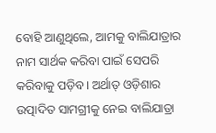ବୋହି ଆଣୁଥିଲେ, ଆମକୁ ବାଲିଯାତ୍ରାର ନାମ ସାର୍ଥକ କରିବା ପାଇଁ ସେପରି କରିବାକୁ ପଡ଼ିବ। ଅର୍ଥାତ୍‌ ଓଡ଼ିଶାର ଉତ୍ପାଦିତ ସାମଗ୍ରୀକୁ ନେଇ ବାଲିଯାତ୍ରା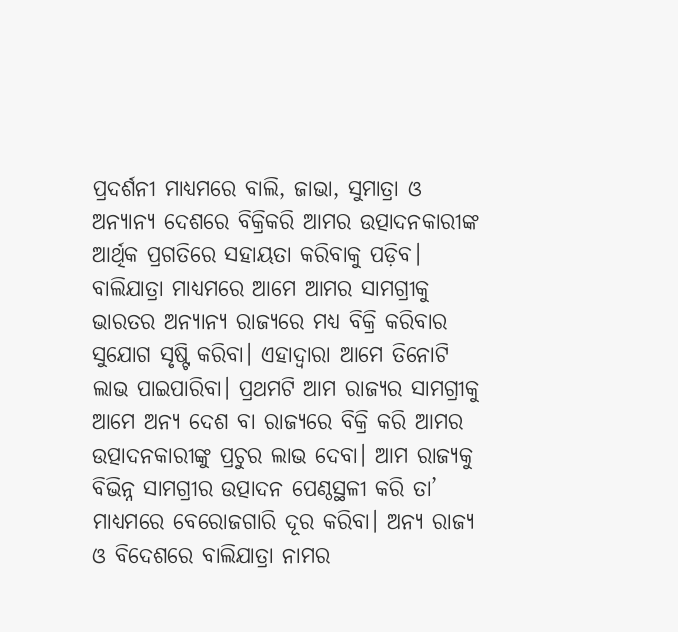ପ୍ରଦର୍ଶନୀ ମାଧ୍ୟମରେ ବାଲି, ଜାଭା, ସୁମାତ୍ରା ଓ ଅନ୍ୟାନ୍ୟ ଦେଶରେ ବିକ୍ରିକରି ଆମର ଉତ୍ପାଦନକାରୀଙ୍କ ଆର୍ଥିକ ପ୍ରଗତିରେ ସହାୟତା କରିବାକୁ ପଡ଼ିବ। ବାଲିଯାତ୍ରା ମାଧ୍ୟମରେ ଆମେ ଆମର ସାମଗ୍ରୀକୁ ଭାରତର ଅନ୍ୟାନ୍ୟ ରାଜ୍ୟରେ ମଧ୍ୟ ବିକ୍ରି କରିବାର ସୁଯୋଗ ସୃଷ୍ଟି କରିବା। ଏହାଦ୍ୱାରା ଆମେ ତିନୋଟି ଲାଭ ପାଇପାରିବା। ପ୍ରଥମଟି ଆମ ରାଜ୍ୟର ସାମଗ୍ରୀକୁ ଆମେ ଅନ୍ୟ ଦେଶ ବା ରାଜ୍ୟରେ ବିକ୍ରି କରି ଆମର ଉତ୍ପାଦନକାରୀଙ୍କୁ ପ୍ରଚୁର ଲାଭ ଦେବା। ଆମ ରାଜ୍ୟକୁ ବିଭିନ୍ନ ସାମଗ୍ରୀର ଉତ୍ପାଦନ ପେଣ୍ଠସ୍ଥଳୀ କରି ତା’ ମାଧ୍ୟମରେ ବେରୋଜଗାରି ଦୂର କରିବା। ଅନ୍ୟ ରାଜ୍ୟ ଓ ବିଦେଶରେ ବାଲିଯାତ୍ରା ନାମର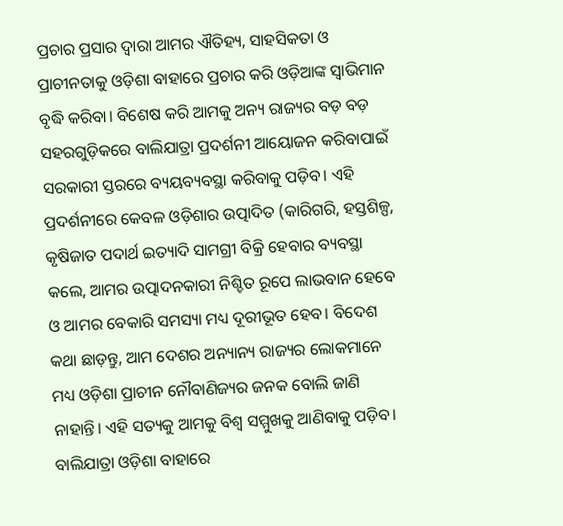ପ୍ରଚାର ପ୍ରସାର ଦ୍ୱାରା ଆମର ଐତିହ୍ୟ, ସାହସିକତା ଓ ପ୍ରାଚୀନତାକୁ ଓଡ଼ିଶା ବାହାରେ ପ୍ରଚାର କରି ଓଡ଼ିଆଙ୍କ ସ୍ବାଭିମାନ ବୃଦ୍ଧି କରିବା। ବିଶେଷ କରି ଆମକୁ ଅନ୍ୟ ରାଜ୍ୟର ବଡ଼ ବଡ଼ ସହରଗୁଡ଼ିକରେ ବାଲିଯାତ୍ରା ପ୍ରଦର୍ଶନୀ ଆୟୋଜନ କରିବାପାଇଁ ସରକାରୀ ସ୍ତରରେ ବ୍ୟୟବ୍ୟବସ୍ଥା କରିବାକୁ ପଡ଼ିବ। ଏହି ପ୍ରଦର୍ଶନୀରେ କେବଳ ଓଡ଼ିଶାର ଉତ୍ପାଦିତ (କାରିଗରି, ହସ୍ତଶିଳ୍ପ, କୃଷିଜାତ ପଦାର୍ଥ ଇତ୍ୟାଦି ସାମଗ୍ରୀ ବିକ୍ରି ହେବାର ବ୍ୟବସ୍ଥା କଲେ, ଆମର ଉତ୍ପାଦନକାରୀ ନିଶ୍ଚିତ ରୂପେ ଲାଭବାନ ହେବେ ଓ ଆମର ବେକାରି ସମସ୍ୟା ମଧ୍ୟ ଦୂରୀଭୂତ ହେବ। ବିଦେଶ କଥା ଛାଡ଼ନ୍ତୁ, ଆମ ଦେଶର ଅନ୍ୟାନ୍ୟ ରାଜ୍ୟର ଲୋକମାନେ ମଧ୍ୟ ଓଡ଼ିଶା ପ୍ରାଚୀନ ନୌବାଣିଜ୍ୟର ଜନକ ବୋଲି ଜାଣି ନାହାନ୍ତି। ଏହି ସତ୍ୟକୁ ଆମକୁ ବିଶ୍ୱ ସମ୍ମୁଖକୁ ଆଣିବାକୁ ପଡ଼ିବ। ବାଲିଯାତ୍ରା ଓଡ଼ିଶା ବାହାରେ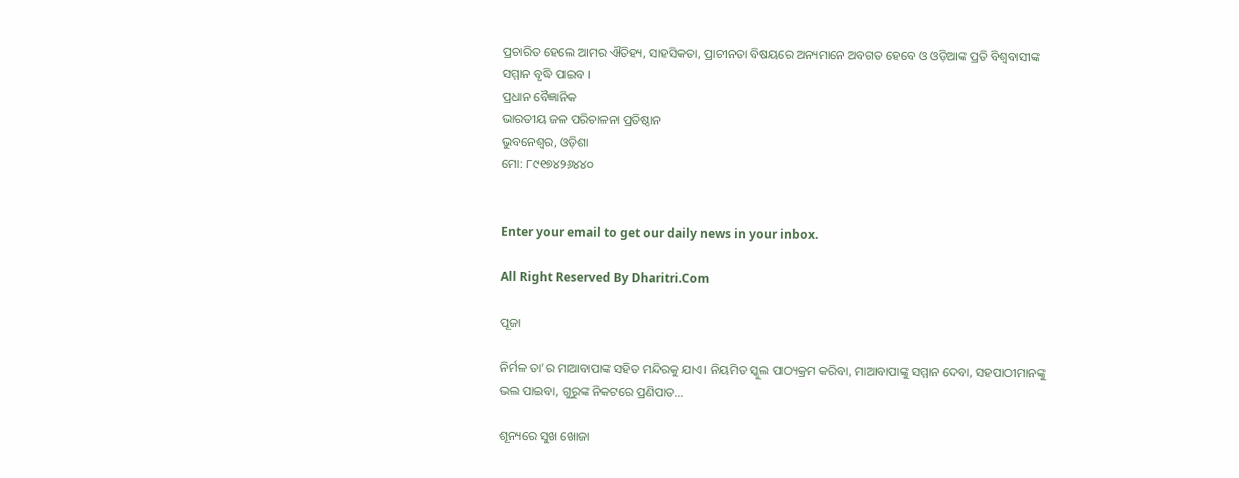ପ୍ରଚାରିତ ହେଲେ ଆମର ଐତିହ୍ୟ, ସାହସିକତା, ପ୍ରାଚୀନତା ବିଷୟରେ ଅନ୍ୟମାନେ ଅବଗତ ହେବେ ଓ ଓଡ଼ିଆଙ୍କ ପ୍ରତି ବିଶ୍ୱବାସୀଙ୍କ ସମ୍ମାନ ବୃଦ୍ଧି ପାଇବ ।
ପ୍ରଧାନ ବୈଜ୍ଞାନିକ
ଭାରତୀୟ ଜଳ ପରିଚାଳନା ପ୍ରତିଷ୍ଠାନ
ଭୁବନେଶ୍ୱର, ଓଡ଼ିଶା
ମୋ: ୮୯୧୭୪୨୬୪୪୦


Enter your email to get our daily news in your inbox.

All Right Reserved By Dharitri.Com

ପୂଜା

ନିର୍ମଳ ତା’ର ମାଆବାପାଙ୍କ ସହିତ ମନ୍ଦିରକୁ ଯାଏ। ନିୟମିତ ସ୍କୁଲ ପାଠ୍ୟକ୍ରମ କରିବା, ମାଆବାପାଙ୍କୁ ସମ୍ମାନ ଦେବା, ସହପାଠୀମାନଙ୍କୁ ଭଲ ପାଇବା, ଗୁରୁଙ୍କ ନିକଟରେ ପ୍ରଣିପାତ...

ଶୂନ୍ୟରେ ସୁଖ ଖୋଜା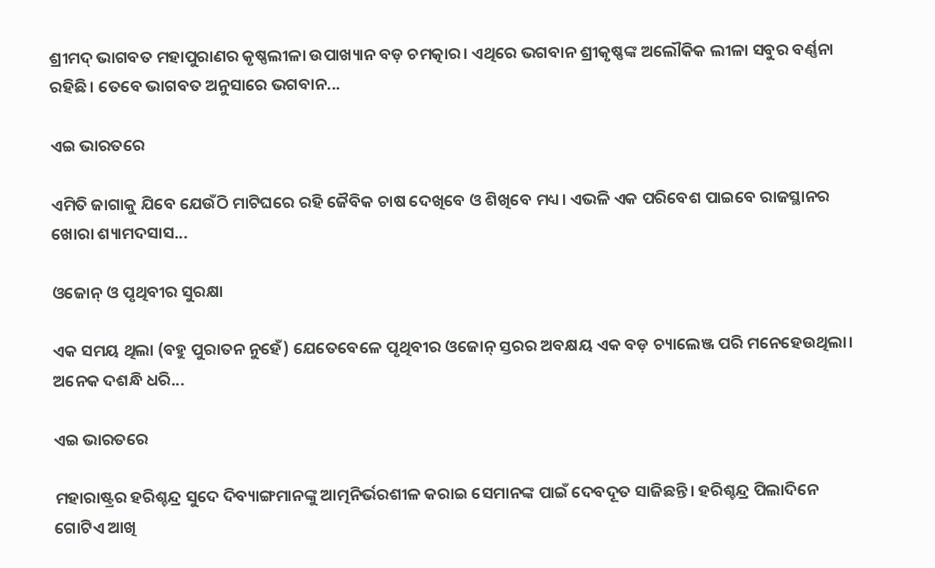ଶ୍ରୀମଦ୍‌ ଭାଗବତ ମହାପୁରାଣର କୃଷ୍ଣଲୀଳା ଉପାଖ୍ୟାନ ବଡ଼ ଚମତ୍କାର। ଏଥିରେ ଭଗବାନ ଶ୍ରୀକୃଷ୍ଣଙ୍କ ଅଲୌକିକ ଲୀଳା ସବୁର ବର୍ଣ୍ଣନା ରହିଛି। ତେବେ ଭାଗବତ ଅନୁସାରେ ଭଗବାନ...

ଏଇ ଭାରତରେ

ଏମିତି ଜାଗାକୁ ଯିବେ ଯେଉଁଠି ମାଟିଘରେ ରହି ଜୈବିକ ଚାଷ ଦେଖିବେ ଓ ଶିଖିବେ ମଧ୍ୟ। ଏଭଳି ଏକ ପରିବେଶ ପାଇବେ ରାଜସ୍ଥାନର ଖୋରା ଶ୍ୟାମଦସାସ...

ଓଜୋନ୍‌ ଓ ପୃଥିବୀର ସୁରକ୍ଷା

ଏକ ସମୟ ଥିଲା (ବହୁ ପୁରାତନ ନୁହେଁ) ଯେତେବେଳେ ପୃଥିବୀର ଓଜୋନ୍‌ ସ୍ତରର ଅବକ୍ଷୟ ଏକ ବଡ଼ ଚ୍ୟାଲେଞ୍ଜ ପରି ମନେହେଉଥିଲା। ଅନେକ ଦଶନ୍ଧି ଧରି...

ଏଇ ଭାରତରେ

ମହାରାଷ୍ଟ୍ରର ହରିଶ୍ଚନ୍ଦ୍ର ସୁଦେ ଦିବ୍ୟାଙ୍ଗମାନଙ୍କୁ ଆତ୍ମନିର୍ଭରଶୀଳ କରାଇ ସେମାନଙ୍କ ପାଇଁ ଦେବଦୂତ ସାଜିଛନ୍ତି। ହରିଶ୍ଚନ୍ଦ୍ର ପିଲାଦିନେ ଗୋଟିଏ ଆଖି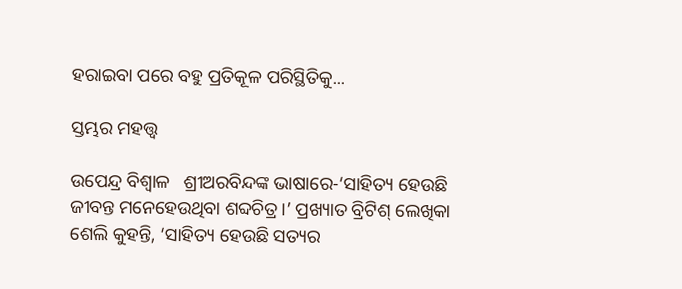ହରାଇବା ପରେ ବହୁ ପ୍ରତିକୂଳ ପରିସ୍ଥିତିକୁ...

ସ୍ତମ୍ଭର ମହତ୍ତ୍ୱ

ଉପେନ୍ଦ୍ର ବିଶ୍ୱାଳ   ଶ୍ରୀଅରବିନ୍ଦଙ୍କ ଭାଷାରେ-‘ସାହିତ୍ୟ ହେଉଛି ଜୀବନ୍ତ ମନେହେଉଥିବା ଶବ୍ଦଚିତ୍ର।’ ପ୍ରଖ୍ୟାତ ବ୍ରିଟିଶ୍‌ ଲେଖିକା ଶେଲି କୁହନ୍ତି, ‘ସାହିତ୍ୟ ହେଉଛି ସତ୍ୟର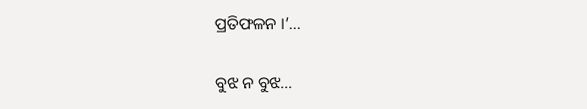ପ୍ରତିଫଳନ ।’...

ବୁଝ ନ ବୁଝ…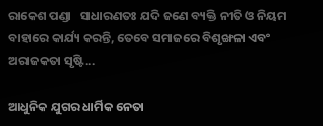ରାକେଶ ପଣ୍ଡା   ସାଧାରଣତଃ ଯଦି ଜଣେ ବ୍ୟକ୍ତି ନୀତି ଓ ନିୟମ ବାହାରେ କାର୍ଯ୍ୟ କରନ୍ତି, ତେବେ ସମାଜରେ ବିଶୃଙ୍ଖଳା ଏବଂ ଅରାଜକତା ସୃଷ୍ଟି...

ଆଧୁନିକ ଯୁଗର ଧାର୍ମିକ ନେତା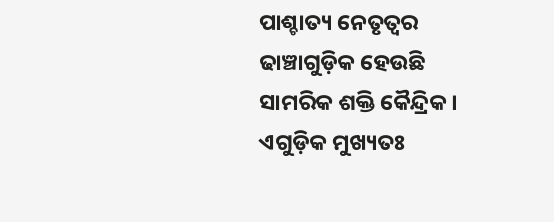ପାଶ୍ଚାତ୍ୟ ନେତୃତ୍ୱର ଢାଞ୍ଚାଗୁଡ଼ିକ ହେଉଛି ସାମରିକ ଶକ୍ତି କୈନ୍ଦ୍ରିକ। ଏଗୁଡ଼ିକ ମୁଖ୍ୟତଃ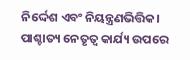ନିର୍ଦ୍ଦେଶ ଏବଂ ନିୟନ୍ତ୍ରଣଭିତ୍ତିକ। ପାଶ୍ଚାତ୍ୟ ନେତୃତ୍ୱ କାର୍ଯ୍ୟ ଉପରେ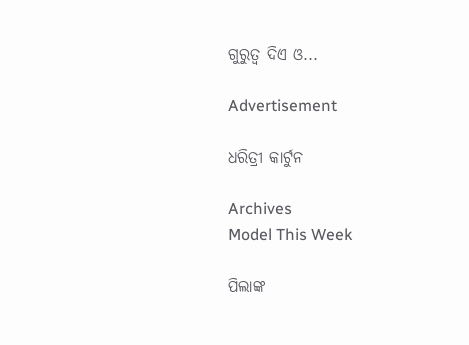ଗୁରୁତ୍ୱ ଦିଏ ଓ...

Advertisement

ଧରିତ୍ରୀ କାର୍ଟୁନ

Archives
Model This Week

ପିଲାଙ୍କ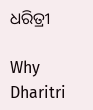ଧରିତ୍ରୀ

Why Dharitri